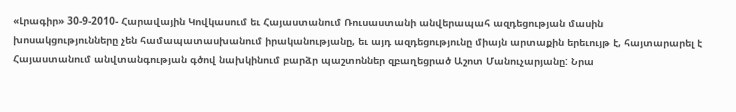«Լրագիր» 30-9-2010- Հարավային Կովկասում եւ Հայաստանում Ռուսաստանի անվերապահ ազդեցության մասին խոսակցությունները չեն համապատասխանում իրականությանը, եւ այդ ազդեցությունը միայն արտաքին երեւույթ է, հայտարարել է Հայաստանում անվտանգության գծով նախկինում բարձր պաշտոններ զբաղեցրած Աշոտ Մանուչարյանը: Նրա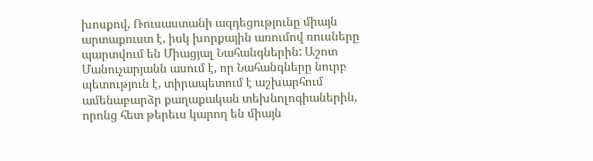խոսքով, Ռուսաստանի ազդեցությունը միայն արտաքուստ է, իսկ խորքային առումով ռուսները պարտվում են Միացյալ Նահանգներին: Աշոտ Մանուչարյանն ասում է, որ Նահանգները նուրբ պետություն է, տիրապետում է աշխարհում ամենաբարձր քաղաքական տեխնոլոգիաներին, որոնց հետ թերեւս կարող են միայն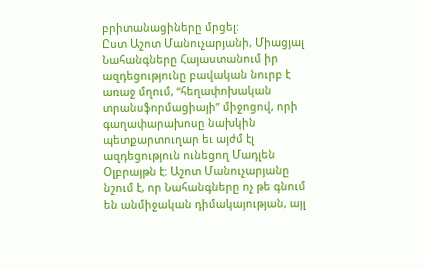բրիտանացիները մրցել:
Ըստ Աշոտ Մանուչարյանի, Միացյալ Նահանգները Հայաստանում իր ազդեցությունը բավական նուրբ է առաջ մղում, “հեղափոխական տրանսֆորմացիայի” միջոցով, որի գաղափարախոսը նախկին պետքարտուղար եւ այժմ էլ ազդեցություն ունեցող Մադլեն Օլբրայթն է: Աշոտ Մանուչարյանը նշում է, որ Նահանգները ոչ թե գնում են անմիջական դիմակայության, այլ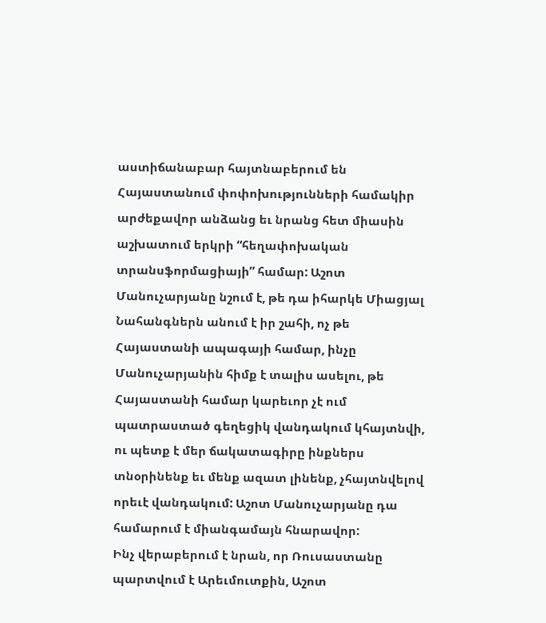աստիճանաբար հայտնաբերում են Հայաստանում փոփոխությունների համակիր արժեքավոր անձանց եւ նրանց հետ միասին աշխատում երկրի “հեղափոխական տրանսֆորմացիայի” համար: Աշոտ Մանուչարյանը նշում է, թե դա իհարկե Միացյալ Նահանգներն անում է իր շահի, ոչ թե Հայաստանի ապագայի համար, ինչը Մանուչարյանին հիմք է տալիս ասելու, թե Հայաստանի համար կարեւոր չէ ում պատրաստած գեղեցիկ վանդակում կհայտնվի, ու պետք է մեր ճակատագիրը ինքներս տնօրինենք եւ մենք ազատ լինենք, չհայտնվելով որեւէ վանդակում: Աշոտ Մանուչարյանը դա համարում է միանգամայն հնարավոր:
Ինչ վերաբերում է նրան, որ Ռուսաստանը պարտվում է Արեւմուտքին, Աշոտ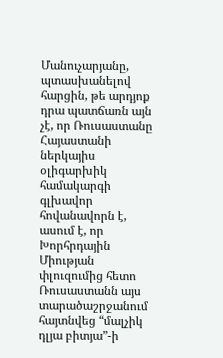Մանուչարյանը, պտասխանելով հարցին, թե արդյոք դրա պատճառն այն չէ, որ Ռուսաստանը Հայաստանի ներկայիս օլիգարխիկ համակարգի գլխավոր հովանավորն է, ասում է, որ Խորհրդային Միության փլուզումից հետո Ռուսաստանն այս տարածաշրջանում հայտնվեց “մալչիկ դլյա բիտյա”-ի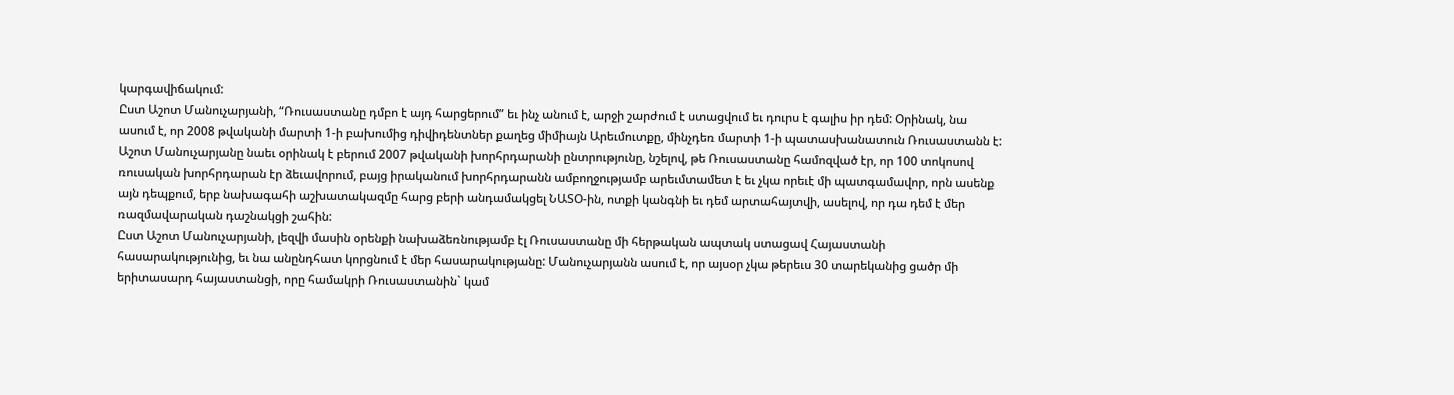կարգավիճակում:
Ըստ Աշոտ Մանուչարյանի, “Ռուսաստանը դմբո է այդ հարցերում” եւ ինչ անում է, արջի շարժում է ստացվում եւ դուրս է գալիս իր դեմ: Օրինակ, նա ասում է, որ 2008 թվականի մարտի 1-ի բախումից դիվիդենտներ քաղեց միմիայն Արեւմուտքը, մինչդեռ մարտի 1-ի պատասխանատուն Ռուսաստանն է: Աշոտ Մանուչարյանը նաեւ օրինակ է բերում 2007 թվականի խորհրդարանի ընտրությունը, նշելով, թե Ռուսաստանը համոզված էր, որ 100 տոկոսով ռուսական խորհրդարան էր ձեւավորում, բայց իրականում խորհրդարանն ամբողջությամբ արեւմտամետ է եւ չկա որեւէ մի պատգամավոր, որն ասենք այն դեպքում, երբ նախագահի աշխատակազմը հարց բերի անդամակցել ՆԱՏՕ-ին, ոտքի կանգնի եւ դեմ արտահայտվի, ասելով, որ դա դեմ է մեր ռազմավարական դաշնակցի շահին:
Ըստ Աշոտ Մանուչարյանի, լեզվի մասին օրենքի նախաձեռնությամբ էլ Ռուսաստանը մի հերթական ապտակ ստացավ Հայաստանի հասարակությունից, եւ նա անընդհատ կորցնում է մեր հասարակությանը: Մանուչարյանն ասում է, որ այսօր չկա թերեւս 30 տարեկանից ցածր մի երիտասարդ հայաստանցի, որը համակրի Ռուսաստանին` կամ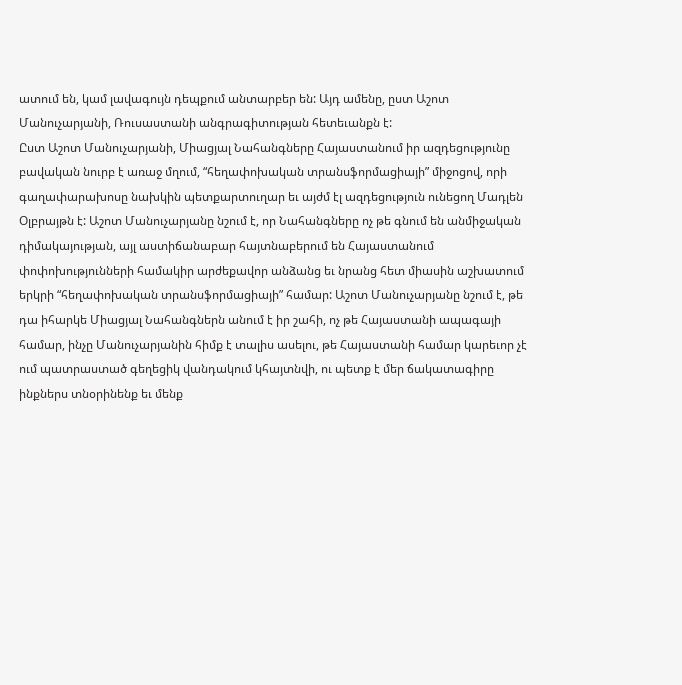ատում են, կամ լավագույն դեպքում անտարբեր են: Այդ ամենը, ըստ Աշոտ Մանուչարյանի, Ռուսաստանի անգրագիտության հետեւանքն է:
Ըստ Աշոտ Մանուչարյանի, Միացյալ Նահանգները Հայաստանում իր ազդեցությունը բավական նուրբ է առաջ մղում, “հեղափոխական տրանսֆորմացիայի” միջոցով, որի գաղափարախոսը նախկին պետքարտուղար եւ այժմ էլ ազդեցություն ունեցող Մադլեն Օլբրայթն է: Աշոտ Մանուչարյանը նշում է, որ Նահանգները ոչ թե գնում են անմիջական դիմակայության, այլ աստիճանաբար հայտնաբերում են Հայաստանում փոփոխությունների համակիր արժեքավոր անձանց եւ նրանց հետ միասին աշխատում երկրի “հեղափոխական տրանսֆորմացիայի” համար: Աշոտ Մանուչարյանը նշում է, թե դա իհարկե Միացյալ Նահանգներն անում է իր շահի, ոչ թե Հայաստանի ապագայի համար, ինչը Մանուչարյանին հիմք է տալիս ասելու, թե Հայաստանի համար կարեւոր չէ ում պատրաստած գեղեցիկ վանդակում կհայտնվի, ու պետք է մեր ճակատագիրը ինքներս տնօրինենք եւ մենք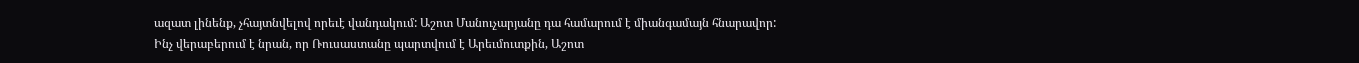ազատ լինենք, չհայտնվելով որեւէ վանդակում: Աշոտ Մանուչարյանը դա համարում է միանգամայն հնարավոր:
Ինչ վերաբերում է նրան, որ Ռուսաստանը պարտվում է Արեւմուտքին, Աշոտ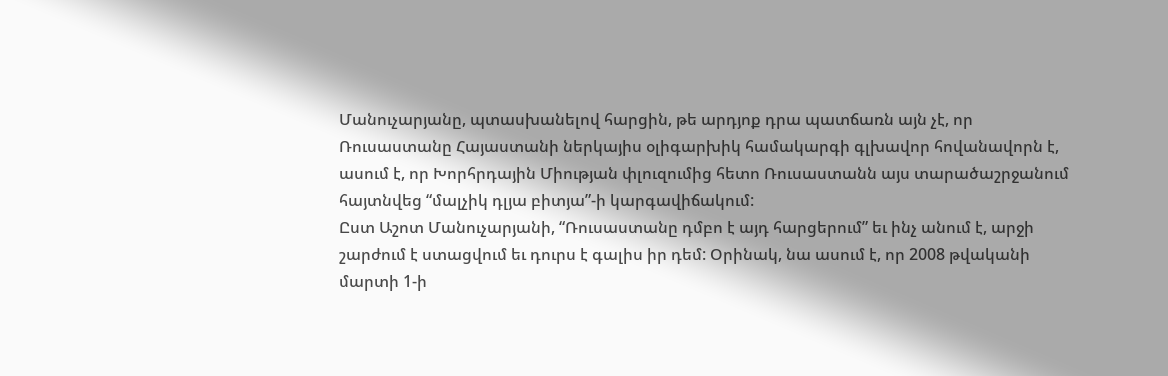Մանուչարյանը, պտասխանելով հարցին, թե արդյոք դրա պատճառն այն չէ, որ Ռուսաստանը Հայաստանի ներկայիս օլիգարխիկ համակարգի գլխավոր հովանավորն է, ասում է, որ Խորհրդային Միության փլուզումից հետո Ռուսաստանն այս տարածաշրջանում հայտնվեց “մալչիկ դլյա բիտյա”-ի կարգավիճակում:
Ըստ Աշոտ Մանուչարյանի, “Ռուսաստանը դմբո է այդ հարցերում” եւ ինչ անում է, արջի շարժում է ստացվում եւ դուրս է գալիս իր դեմ: Օրինակ, նա ասում է, որ 2008 թվականի մարտի 1-ի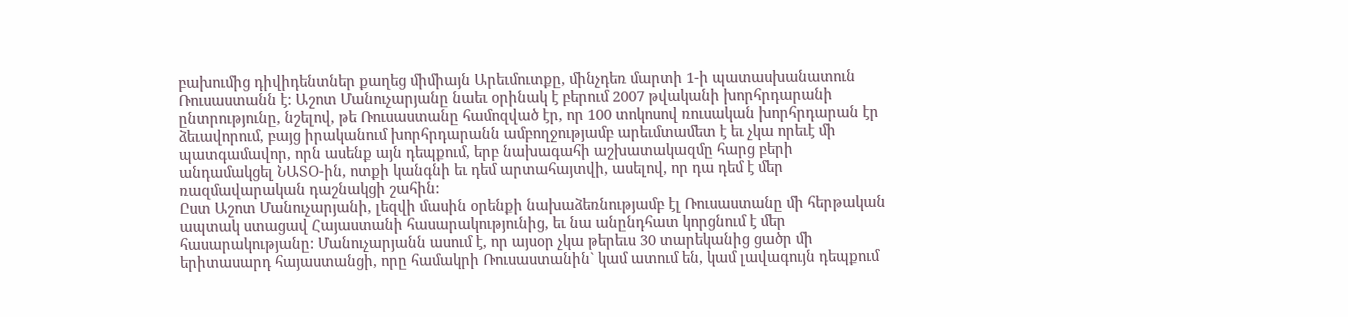բախումից դիվիդենտներ քաղեց միմիայն Արեւմուտքը, մինչդեռ մարտի 1-ի պատասխանատուն Ռուսաստանն է: Աշոտ Մանուչարյանը նաեւ օրինակ է բերում 2007 թվականի խորհրդարանի ընտրությունը, նշելով, թե Ռուսաստանը համոզված էր, որ 100 տոկոսով ռուսական խորհրդարան էր ձեւավորում, բայց իրականում խորհրդարանն ամբողջությամբ արեւմտամետ է եւ չկա որեւէ մի պատգամավոր, որն ասենք այն դեպքում, երբ նախագահի աշխատակազմը հարց բերի անդամակցել ՆԱՏՕ-ին, ոտքի կանգնի եւ դեմ արտահայտվի, ասելով, որ դա դեմ է մեր ռազմավարական դաշնակցի շահին:
Ըստ Աշոտ Մանուչարյանի, լեզվի մասին օրենքի նախաձեռնությամբ էլ Ռուսաստանը մի հերթական ապտակ ստացավ Հայաստանի հասարակությունից, եւ նա անընդհատ կորցնում է մեր հասարակությանը: Մանուչարյանն ասում է, որ այսօր չկա թերեւս 30 տարեկանից ցածր մի երիտասարդ հայաստանցի, որը համակրի Ռուսաստանին` կամ ատում են, կամ լավագույն դեպքում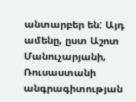անտարբեր են: Այդ ամենը, ըստ Աշոտ Մանուչարյանի, Ռուսաստանի անգրագիտության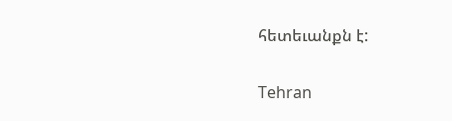հետեւանքն է:


Tehran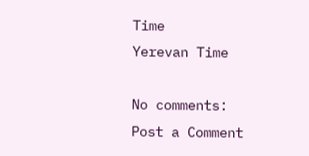Time
Yerevan Time

No comments:
Post a Comment